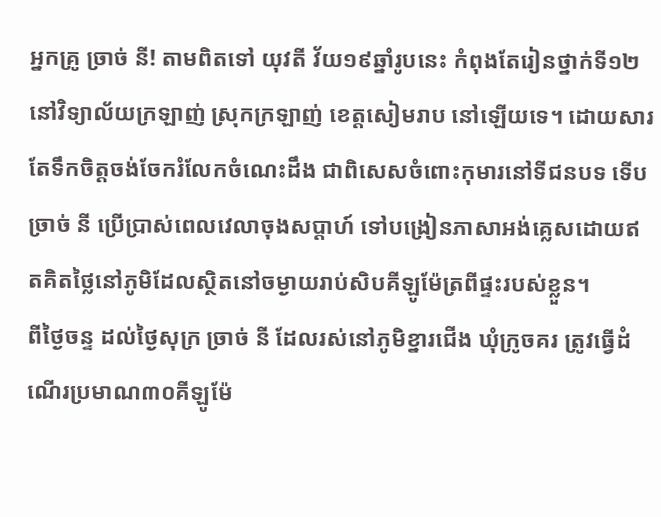អ្នកគ្រូ ច្រាច់ នី! តាមពិតទៅ យុវតី វ័យ១៩ឆ្នាំរូបនេះ កំពុងតែរៀនថ្នាក់ទី១២ នៅវិទ្យាល័យក្រឡាញ់ ស្រុកក្រឡាញ់ ខេត្តសៀមរាប នៅឡើយទេ។ ដោយសារតែទឹកចិត្តចង់ចែករំលែកចំណេះដឹង ជាពិសេសចំពោះកុមារនៅទីជនបទ ទើប ច្រាច់ នី ប្រើប្រាស់ពេលវេលាចុងសប្តាហ៍ ទៅបង្រៀនភាសាអង់គ្លេសដោយឥតគិតថ្លៃនៅភូមិដែលស្ថិតនៅចម្ងាយរាប់សិបគីឡូម៉ែត្រពីផ្ទះរបស់ខ្លួន។
ពីថ្ងៃចន្ទ ដល់ថ្ងៃសុក្រ ច្រាច់ នី ដែលរស់នៅភូមិខ្នារជើង ឃុំក្រូចគរ ត្រូវធ្វើដំណើរប្រមាណ៣០គីឡូម៉ែ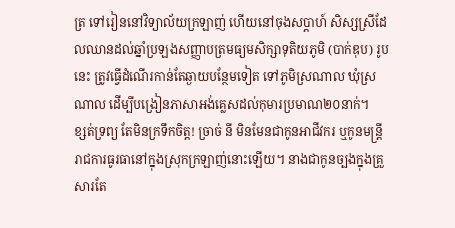ត្រ ទៅរៀននៅវិទ្យាល័យក្រឡាញ់ ហើយនៅចុងសប្តាហ៍ សិស្សស្រីដែលឈានដល់ឆ្នាំប្រឡងសញ្ញាបត្រមធ្យមសិក្សាទុតិយភូមិ (បាក់ឌុប) រូបនេះ ត្រូវធ្វើដំណើរកាន់តែឆ្ងាយបន្ថែមទៀត ទៅភូមិស្រណាល ឃុំស្រណាល ដើម្បីបង្រៀនភាសាអង់គ្លេសដល់កុមារប្រមាណ២០នាក់។
ខ្សត់ទ្រព្យ តែមិនក្រទឹកចិត្ត! ច្រាច់ នី មិនមែនជាកូនអាជីវករ ឬកូនមន្ត្រីរាជការធូរធានៅក្នុងស្រុកក្រឡាញ់នោះឡើយ។ នាងជាកូនច្បងក្នុងគ្រួសារតែ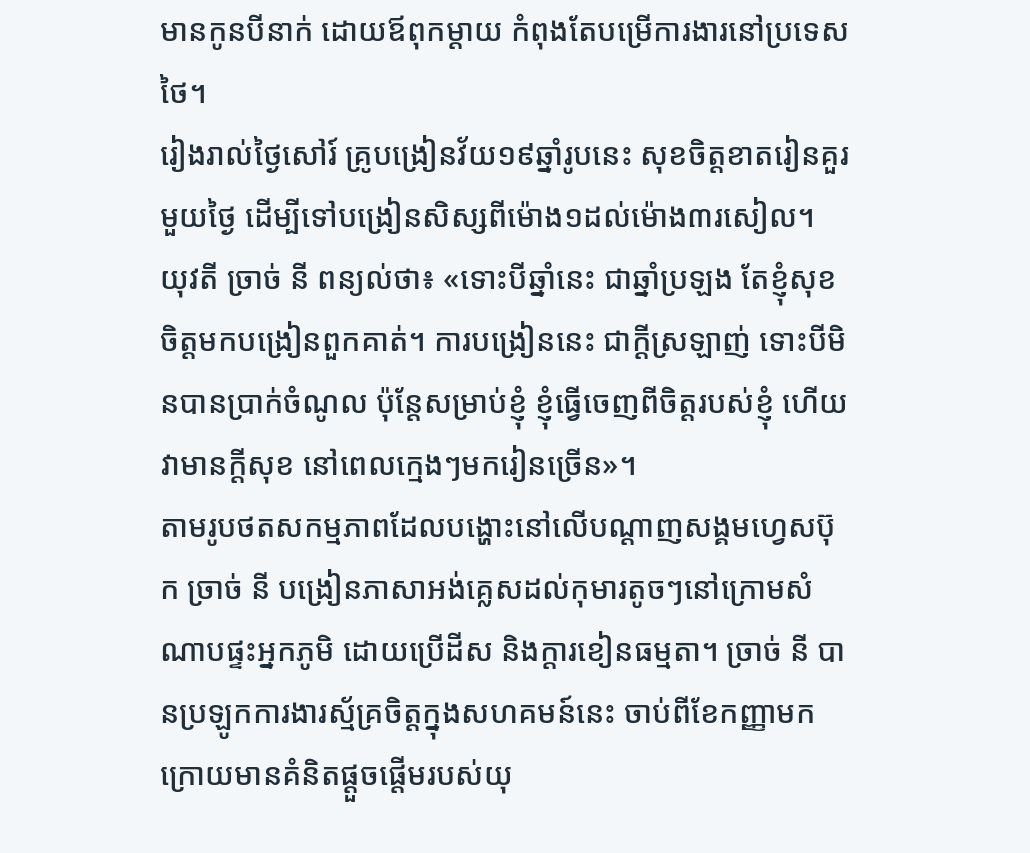មានកូនបីនាក់ ដោយឪពុកម្តាយ កំពុងតែបម្រើការងារនៅប្រទេសថៃ។
រៀងរាល់ថ្ងៃសៅរ៍ គ្រូបង្រៀនវ័យ១៩ឆ្នាំរូបនេះ សុខចិត្តខាតរៀនគួរមួយថ្ងៃ ដើម្បីទៅបង្រៀនសិស្សពីម៉ោង១ដល់ម៉ោង៣រសៀល។ យុវតី ច្រាច់ នី ពន្យល់ថា៖ «ទោះបីឆ្នាំនេះ ជាឆ្នាំប្រឡង តែខ្ញុំសុខចិត្តមកបង្រៀនពួកគាត់។ ការបង្រៀននេះ ជាក្ដីស្រឡាញ់ ទោះបីមិនបានប្រាក់ចំណូល ប៉ុន្តែសម្រាប់ខ្ញុំ ខ្ញុំធ្វើចេញពីចិត្តរបស់ខ្ញុំ ហើយវាមានក្ដីសុខ នៅពេលក្មេងៗមករៀនច្រើន»។
តាមរូបថតសកម្មភាពដែលបង្ហោះនៅលើបណ្តាញសង្គមហ្វេសប៊ុក ច្រាច់ នី បង្រៀនភាសាអង់គ្លេសដល់កុមារតូចៗនៅក្រោមសំណាបផ្ទះអ្នកភូមិ ដោយប្រើដីស និងក្តារខៀនធម្មតា។ ច្រាច់ នី បានប្រឡូកការងារស្ម័គ្រចិត្តក្នុងសហគមន៍នេះ ចាប់ពីខែកញ្ញាមក ក្រោយមានគំនិតផ្តួចផ្តើមរបស់យុ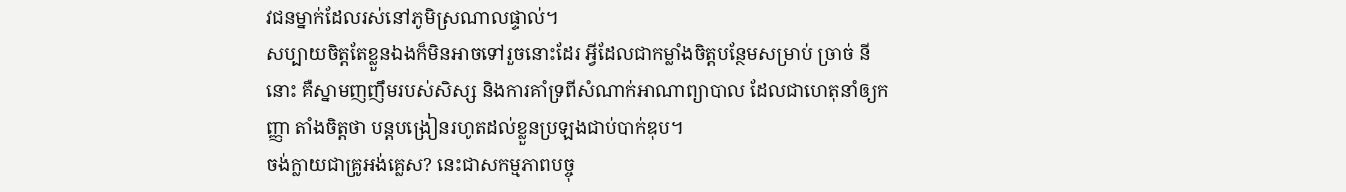វជនម្នាក់ដែលរស់នៅភូមិស្រណាលផ្ទាល់។
សប្បាយចិត្តតែខ្លួនឯងក៏មិនអាចទៅរួចនោះដែរ អ្វីដែលជាកម្លាំងចិត្តបន្ថែមសម្រាប់ ច្រាច់ នី នោះ គឺស្នាមញញឹមរបស់សិស្ស និងការគាំទ្រពីសំណាក់អាណាព្យាបាល ដែលជាហេតុនាំឲ្យកញ្ញា តាំងចិត្តថា បន្តបង្រៀនរហូតដល់ខ្លួនប្រឡងជាប់បាក់ឌុប។
ចង់ក្លាយជាគ្រូអង់គ្លេស? នេះជាសកម្មភាពបច្ចុ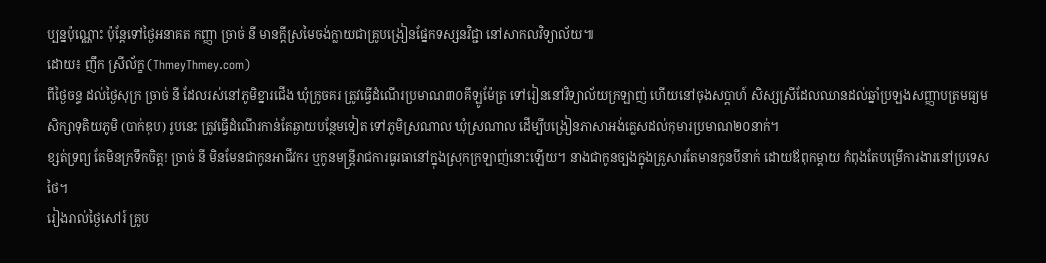ប្បន្នប៉ុណ្ណោះ ប៉ុន្តែទៅថ្ងៃអនាគត កញ្ញា ច្រាច់ នី មានក្តីស្រមៃចង់ក្លាយជាគ្រូបង្រៀនផ្នែកទស្សនវិជ្ជា នៅសាកលវិទ្យាល័យ៕
ដោយ៖ ញឹក ស្រីល័ក្ខ (ThmeyThmey.com)
ពីថ្ងៃចន្ទ ដល់ថ្ងៃសុក្រ ច្រាច់ នី ដែលរស់នៅភូមិខ្នារជើង ឃុំក្រូចគរ ត្រូវធ្វើដំណើរប្រមាណ៣០គីឡូម៉ែត្រ ទៅរៀននៅវិទ្យាល័យក្រឡាញ់ ហើយនៅចុងសប្តាហ៍ សិស្សស្រីដែលឈានដល់ឆ្នាំប្រឡងសញ្ញាបត្រមធ្យមសិក្សាទុតិយភូមិ (បាក់ឌុប) រូបនេះ ត្រូវធ្វើដំណើរកាន់តែឆ្ងាយបន្ថែមទៀត ទៅភូមិស្រណាល ឃុំស្រណាល ដើម្បីបង្រៀនភាសាអង់គ្លេសដល់កុមារប្រមាណ២០នាក់។
ខ្សត់ទ្រព្យ តែមិនក្រទឹកចិត្ត! ច្រាច់ នី មិនមែនជាកូនអាជីវករ ឬកូនមន្ត្រីរាជការធូរធានៅក្នុងស្រុកក្រឡាញ់នោះឡើយ។ នាងជាកូនច្បងក្នុងគ្រួសារតែមានកូនបីនាក់ ដោយឪពុកម្តាយ កំពុងតែបម្រើការងារនៅប្រទេសថៃ។
រៀងរាល់ថ្ងៃសៅរ៍ គ្រូប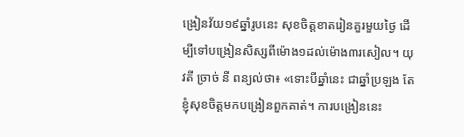ង្រៀនវ័យ១៩ឆ្នាំរូបនេះ សុខចិត្តខាតរៀនគួរមួយថ្ងៃ ដើម្បីទៅបង្រៀនសិស្សពីម៉ោង១ដល់ម៉ោង៣រសៀល។ យុវតី ច្រាច់ នី ពន្យល់ថា៖ «ទោះបីឆ្នាំនេះ ជាឆ្នាំប្រឡង តែខ្ញុំសុខចិត្តមកបង្រៀនពួកគាត់។ ការបង្រៀននេះ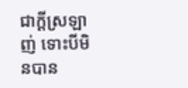ជាក្ដីស្រឡាញ់ ទោះបីមិនបាន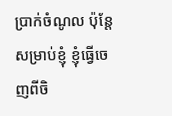ប្រាក់ចំណូល ប៉ុន្តែសម្រាប់ខ្ញុំ ខ្ញុំធ្វើចេញពីចិ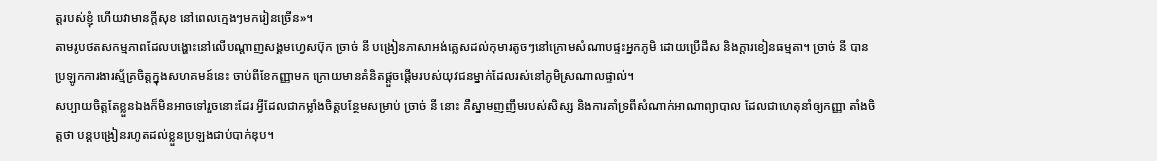ត្តរបស់ខ្ញុំ ហើយវាមានក្ដីសុខ នៅពេលក្មេងៗមករៀនច្រើន»។
តាមរូបថតសកម្មភាពដែលបង្ហោះនៅលើបណ្តាញសង្គមហ្វេសប៊ុក ច្រាច់ នី បង្រៀនភាសាអង់គ្លេសដល់កុមារតូចៗនៅក្រោមសំណាបផ្ទះអ្នកភូមិ ដោយប្រើដីស និងក្តារខៀនធម្មតា។ ច្រាច់ នី បានប្រឡូកការងារស្ម័គ្រចិត្តក្នុងសហគមន៍នេះ ចាប់ពីខែកញ្ញាមក ក្រោយមានគំនិតផ្តួចផ្តើមរបស់យុវជនម្នាក់ដែលរស់នៅភូមិស្រណាលផ្ទាល់។
សប្បាយចិត្តតែខ្លួនឯងក៏មិនអាចទៅរួចនោះដែរ អ្វីដែលជាកម្លាំងចិត្តបន្ថែមសម្រាប់ ច្រាច់ នី នោះ គឺស្នាមញញឹមរបស់សិស្ស និងការគាំទ្រពីសំណាក់អាណាព្យាបាល ដែលជាហេតុនាំឲ្យកញ្ញា តាំងចិត្តថា បន្តបង្រៀនរហូតដល់ខ្លួនប្រឡងជាប់បាក់ឌុប។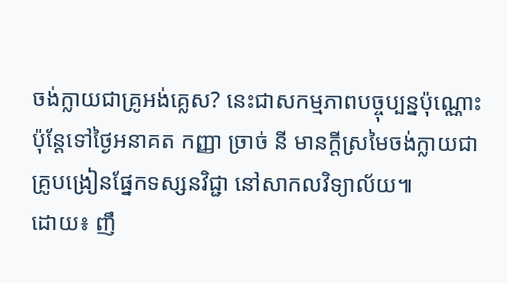ចង់ក្លាយជាគ្រូអង់គ្លេស? នេះជាសកម្មភាពបច្ចុប្បន្នប៉ុណ្ណោះ ប៉ុន្តែទៅថ្ងៃអនាគត កញ្ញា ច្រាច់ នី មានក្តីស្រមៃចង់ក្លាយជាគ្រូបង្រៀនផ្នែកទស្សនវិជ្ជា នៅសាកលវិទ្យាល័យ៕
ដោយ៖ ញឹ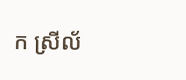ក ស្រីល័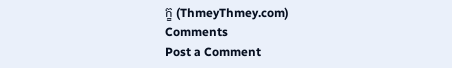ក្ខ (ThmeyThmey.com)
Comments
Post a Comment